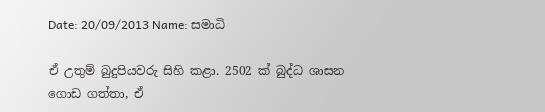Date: 20/09/2013 Name: සමාධි

ඒ උතුම් බුදුපියවරු සිහි කළා. 2502 ක් බුද්ධ ශාසන ගොඩ ගත්තා, ඒ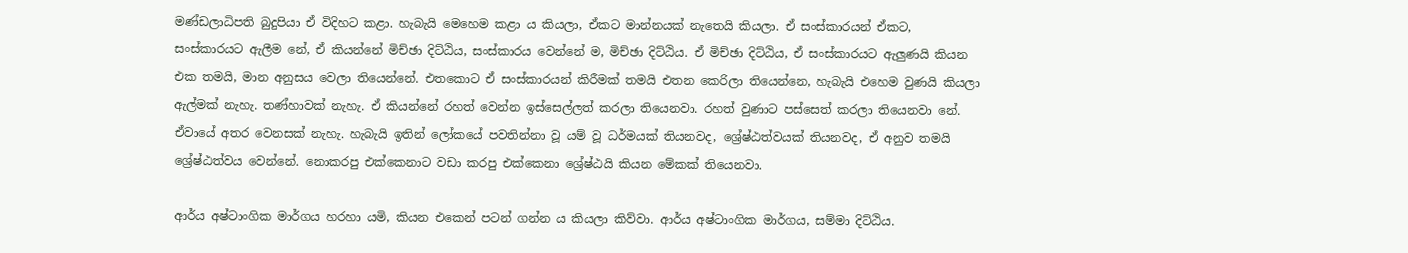මණ්ඩලාධිපති බුදුපියා ඒ විදිහට කළා. හැබැයි මෙහෙම කළා ය කියලා, ඒකට මාන්නයක් නැතෙයි කියලා. ඒ සංස්කාරයන් ඒකට, සංස්කාරයට ඇලීම නේ, ඒ කියන්නේ මිච්ඡා දිට්ඨිය, සංස්කාරය වෙන්නේ ම, මිච්ඡා දිට්ඨිය. ඒ මිච්ඡා දිට්ඨිය, ඒ සංස්කාරයට ඇලුණයි කියන එක තමයි, මාන අනුසය වෙලා තියෙන්නේ. එතකොට ඒ සංස්කාරයන් කිරීමක් තමයි එතන කෙරිලා තියෙන්නෙ, හැබැයි එහෙම වුණයි කියලා ඇල්මක් නැහැ. තණ්හාවක් නැහැ. ඒ කියන්නේ රහත් වෙන්න ඉස්සෙල්ලත් කරලා තියෙනවා. රහත් වුණාට පස්සෙත් කරලා තියෙනවා නේ. ඒවායේ අතර වෙනසක් නැහැ. හැබැයි ඉතින් ලෝකයේ පවතින්නා වූ යම් වූ ධර්මයක් තියනවද, ශ්‍රේෂ්ඨත්වයක් තියනවද, ඒ අනුව තමයි ශ්‍රේෂ්ඨත්වය වෙන්නේ. නොකරපු එක්කෙනාට වඩා කරපු එක්කෙනා ශ්‍රේෂ්ඨයි කියන මේකක් තියෙනවා.

ආර්ය අෂ්ටාංගික මාර්ගය හරහා යමි, කියන එකෙන් පටන් ගන්න ය කියලා කිව්වා. ආර්ය අෂ්ටාංගික මාර්ගය, සම්මා දිට්ඨිය.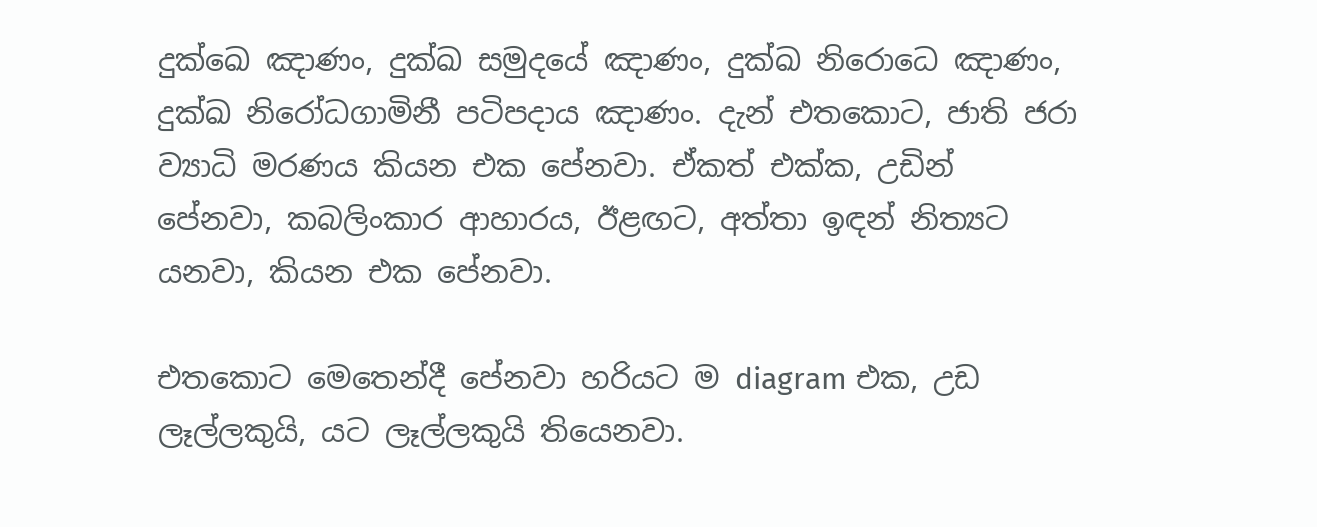දුක්ඛෙ ඤාණං, දුක්ඛ සමුදයේ ඤාණං, දුක්ඛ නිරොධෙ ඤාණං, දුක්ඛ නිරෝධගාමිනී පටිපදාය ඤාණං. දැන් එතකොට, ජාති ජරා ව්‍යාධි මරණය කියන එක පේනවා. ඒකත් එක්ක, උඩින් පේනවා, කබලිංකාර ආහාරය, ඊළඟට, අත්තා ඉඳන් නිත්‍යට යනවා, කියන එක පේනවා.

එතකොට මෙතෙන්දී පේනවා හරියට ම diagram එක, උඩ ලෑල්ලකුයි, යට ලෑල්ලකුයි තියෙනවා.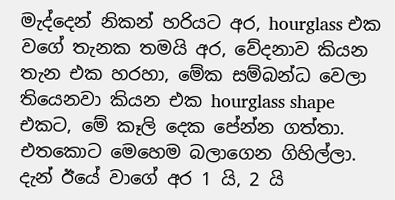මැද්දෙන් නිකන් හරියට අර, hourglass එක වගේ තැනක තමයි අර, වේදනාව කියන තැන එක හරහා, මේක සම්බන්ධ වෙලා තියෙනවා කියන එක hourglass shape එකට, මේ කෑලි දෙක පේන්න ගත්තා. එතකොට මෙහෙම බලාගෙන ගිහිල්ලා. දැන් ඊයේ වාගේ අර 1 යි, 2 යි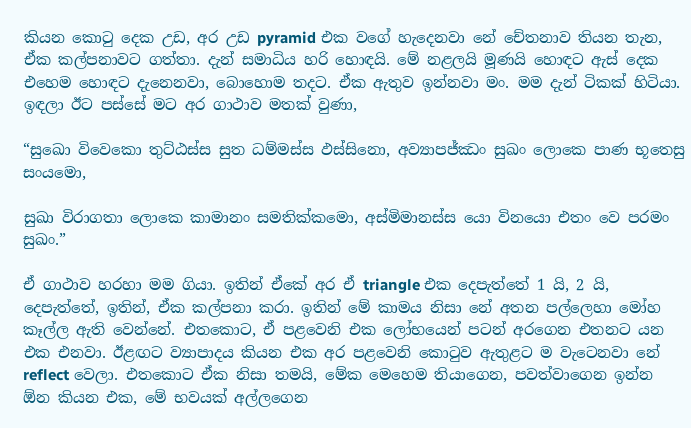කියන කොටු දෙක උඩ, අර උඩ pyramid එක වගේ හැදෙනවා නේ චේතනාව තියන තැන, ඒක කල්පනාවට ගත්තා. දැන් සමාධිය හරි හොඳයි. මේ නළලයි මූණයි හොඳට ඇස් දෙක එහෙම හොඳට දැනෙනවා, බොහොම තදට. ඒක ඇතුව ඉන්නවා මං. මම දැන් ටිකක් හිටියා. ඉඳලා ඊට පස්සේ මට අර ගාථාව මතක් වුණා,

“සුඛො විවෙකො තුට්‌ඨස්‌ස සුත ධම්මස්ස ඵස්සිනො, අව්‍යාපජ්ඣං සුඛං ලොකෙ පාණ භූතෙසු සංයමො,

සුඛා විරාගතා ලොකෙ කාමානං සමතික්කමො, අස්මිමානස්ස යො විනයො එතං වෙ පරමං සුඛං.”

ඒ ගාථාව හරහා මම ගියා. ඉතින් ඒකේ අර ඒ triangle එක දෙපැත්තේ 1 යි, 2 යි, දෙපැත්තේ, ඉතින්, ඒක කල්පනා කරා. ඉතින් මේ කාමය නිසා නේ අතන පල්ලෙහා මෝහ කෑල්ල ඇති වෙන්නේ. එතකොට, ඒ පළවෙනි එක ලෝභයෙන් පටන් අරගෙන එතනට යන එක එනවා. ඊළඟට ව්‍යාපාදය කියන එක අර පළවෙනි කොටුව ඇතුළට ම වැටෙනවා නේ reflect වෙලා. එතකොට ඒක නිසා තමයි, මේක මෙහෙම තියාගෙන, පවත්වාගෙන ඉන්න ඕන කියන එක, මේ භවයක් අල්ලගෙන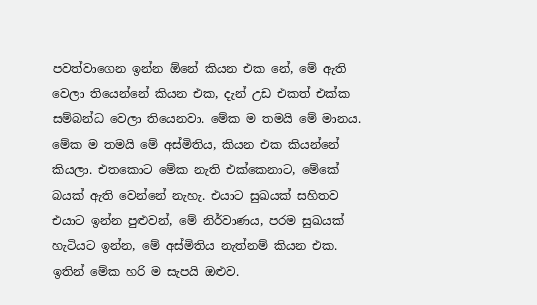පවත්වාගෙන ඉන්න ඕනේ කියන එක නේ, මේ ඇති වෙලා තියෙන්නේ කියන එක, දැන් උඩ එකත් එක්ක සම්බන්ධ වෙලා තියෙනවා. මේක ම තමයි මේ මානය. මේක ම තමයි මේ අස්මිතිය, කියන එක කියන්නේ කියලා. එතකොට මේක නැති එක්කෙනාට, මේකේ බයක් ඇති වෙන්නේ නැහැ. එයාට සුඛයක් සහිතව එයාට ඉන්න පුළුවන්, මේ නිර්වාණය, පරම සුඛයක් හැටියට ඉන්න, මේ අස්මිතිය නැත්නම් කියන එක. ඉතින් මේක හරි ම සැපයි ඔළුව.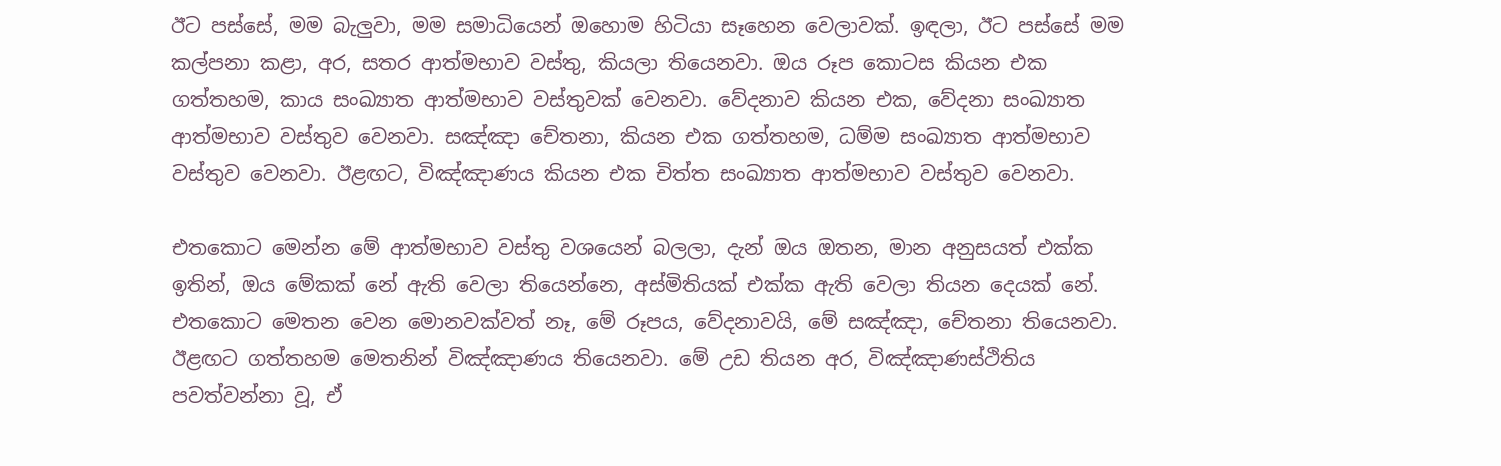ඊට පස්සේ, මම බැලුවා, මම සමාධියෙන් ඔහොම හිටියා සෑහෙන වෙලාවක්. ඉඳලා, ඊට පස්සේ මම කල්පනා කළා, අර, සතර ආත්මභාව වස්තු, කියලා තියෙනවා. ඔය රූප කොටස කියන එක ගත්තහම, කාය සංඛ්‍යාත ආත්මභාව වස්තුවක් වෙනවා. වේදනාව කියන එක, වේදනා සංඛ්‍යාත ආත්මභාව වස්තුව වෙනවා. සඤ්ඤා චේතනා, කියන එක ගත්තහම, ධම්ම සංඛ්‍යාත ආත්මභාව වස්තුව වෙනවා. ඊළඟට, විඤ්ඤාණය කියන එක චිත්ත සංඛ්‍යාත ආත්මභාව වස්තුව වෙනවා.

එතකොට මෙන්න මේ ආත්මභාව වස්තු වශයෙන් බලලා, දැන් ඔය ඔතන, මාන අනුසයත් එක්ක ඉතින්, ඔය මේකක් නේ ඇති වෙලා තියෙන්නෙ, අස්මිතියක් එක්ක ඇති වෙලා තියන දෙයක් නේ. එතකොට මෙතන වෙන මොනවක්වත් නෑ, මේ රූපය, වේදනාවයි, මේ සඤ්ඤා, චේතනා තියෙනවා. ඊළඟට ගත්තහම මෙතනින් විඤ්ඤාණය තියෙනවා. මේ උඩ තියන අර, විඤ්ඤාණස්ථිතිය පවත්වන්නා වූ, ඒ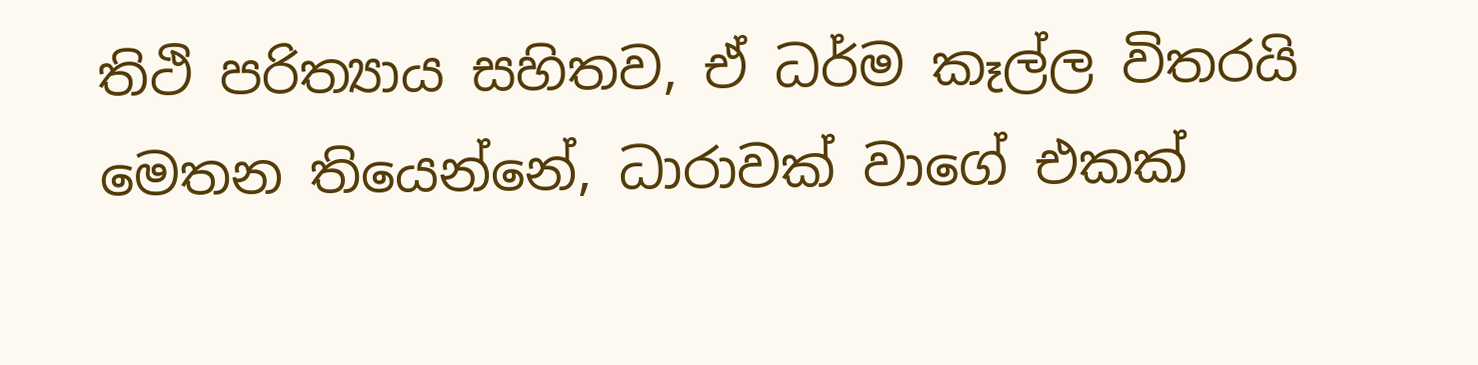තිථි පරිත්‍යාය සහිතව, ඒ ධර්ම කෑල්ල විතරයි මෙතන තියෙන්නේ, ධාරාවක් වාගේ එකක්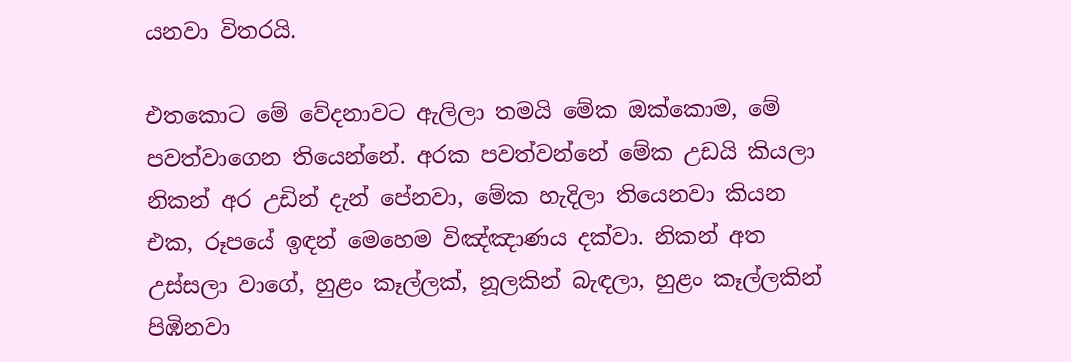යනවා විතරයි.

එතකොට මේ වේදනාවට ඇලිලා තමයි මේක ඔක්කොම, මේ පවත්වාගෙන තියෙන්නේ. අරක පවත්වන්නේ මේක උඩයි කියලා නිකන් අර උඩින් දැන් පේනවා, මේක හැදිලා තියෙනවා කියන එක, රූපයේ ඉඳන් මෙහෙම විඤ්ඤාණය දක්වා. නිකන් අත උස්සලා වාගේ, හුළං කෑල්ලක්, නූලකින් බැඳලා, හුළං කෑල්ලකින් පිඹිනවා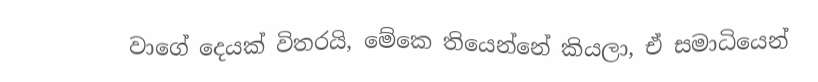වාගේ දෙයක් විතරයි, මේකෙ තියෙන්නේ කියලා, ඒ සමාධියෙන්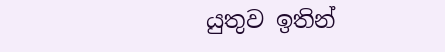යුතුව ඉතින්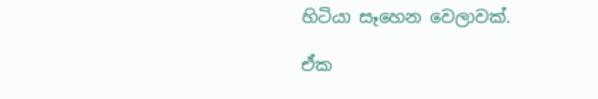හිටියා සෑහෙන වෙලාවක්.

ඒක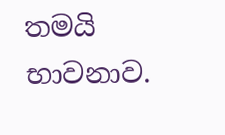තමයි භාවනාව.